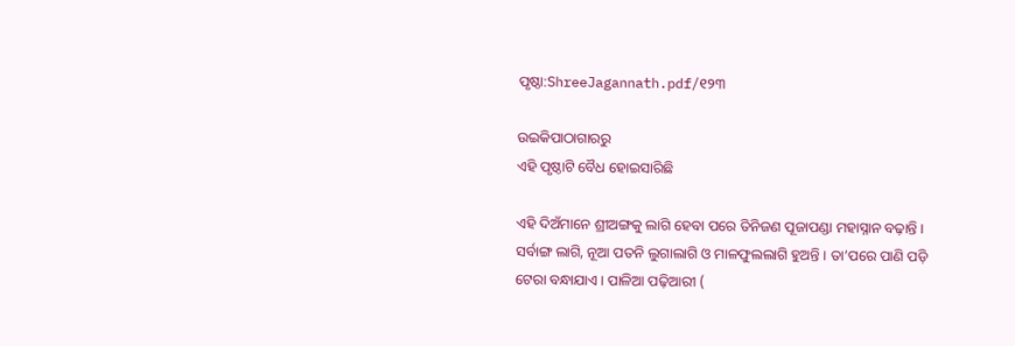ପୃଷ୍ଠା:ShreeJagannath.pdf/୧୨୩

ଉଇକିପାଠାଗାର‌ରୁ
ଏହି ପୃଷ୍ଠାଟି ବୈଧ ହୋଇସାରିଛି

ଏହି ଦିଅଁମାନେ ଶ୍ରୀଅଙ୍ଗକୁ ଲାଗି ହେବା ପରେ ତିନିଜଣ ପୂଜାପଣ୍ଡା ମହାସ୍ନାନ ବଢ଼ାନ୍ତି । ସର୍ବାଙ୍ଗ ଲାଗି, ନୂଆ ପତନି ଲୁଗାଲାଗି ଓ ମାଳଫୁଲଲାଗି ହୁଅନ୍ତି । ତା’ପରେ ପାଣି ପଡ଼ି ଟେରା ବନ୍ଧାଯାଏ । ପାଳିଆ ପଢ଼ିଆରୀ (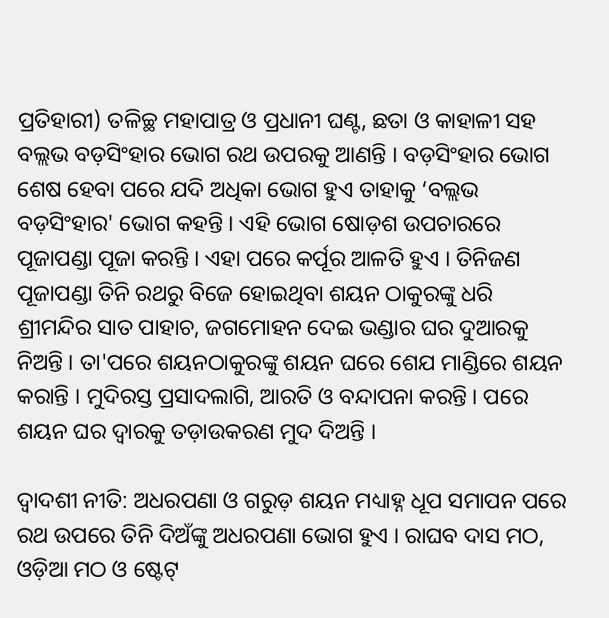ପ୍ରତିହାରୀ) ତଳିଚ୍ଛ ମହାପାତ୍ର ଓ ପ୍ରଧାନୀ ଘଣ୍ଟ, ଛତା ଓ କାହାଳୀ ସହ ବଲ୍ଲଭ ବଡ଼ସିଂହାର ଭୋଗ ରଥ ଉପରକୁ ଆଣନ୍ତି । ବଡ଼ସିଂହାର ଭୋଗ ଶେଷ ହେବା ପରେ ଯଦି ଅଧିକା ଭୋଗ ହୁଏ ତାହାକୁ ‘ବଲ୍ଲଭ ବଡ଼ସିଂହାର' ଭୋଗ କହନ୍ତି । ଏହି ଭୋଗ ଷୋଡ଼ଶ ଉପଚାରରେ ପୂଜାପଣ୍ଡା ପୂଜା କରନ୍ତି । ଏହା ପରେ କର୍ପୂର ଆଳତି ହୁଏ । ତିନିଜଣ ପୂଜାପଣ୍ଡା ତିନି ରଥରୁ ବିଜେ ହୋଇଥିବା ଶୟନ ଠାକୁରଙ୍କୁ ଧରି ଶ୍ରୀମନ୍ଦିର ସାତ ପାହାଚ, ଜଗମୋହନ ଦେଇ ଭଣ୍ଡାର ଘର ଦୁଆରକୁ ନିଅନ୍ତି । ତା'ପରେ ଶୟନଠାକୁରଙ୍କୁ ଶୟନ ଘରେ ଶେଯ ମାଣ୍ଡିରେ ଶୟନ କରାନ୍ତି । ମୁଦିରସ୍ତ ପ୍ରସାଦଲାଗି, ଆରତି ଓ ବନ୍ଦାପନା କରନ୍ତି । ପରେ ଶୟନ ଘର ଦ୍ୱାରକୁ ତଡ଼ାଉକରଣ ମୁଦ ଦିଅନ୍ତି ।

ଦ୍ୱାଦଶୀ ନୀତି: ଅଧରପଣା ଓ ଗରୁଡ଼ ଶୟନ ମଧ୍ୟାହ୍ନ ଧୂପ ସମାପନ ପରେ ରଥ ଉପରେ ତିନି ଦିଅଁଙ୍କୁ ଅଧରପଣା ଭୋଗ ହୁଏ । ରାଘବ ଦାସ ମଠ, ଓଡ଼ିଆ ମଠ ଓ ଷ୍ଟେଟ୍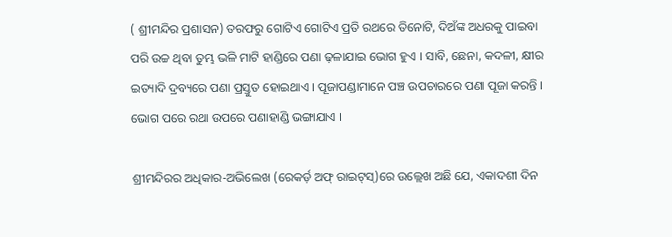( ଶ୍ରୀମନ୍ଦିର ପ୍ରଶାସନ) ତରଫରୁ ଗୋଟିଏ ଗୋଟିଏ ପ୍ରତି ରଥରେ ତିନୋଟି, ଦିଅଁଙ୍କ ଅଧରକୁ ପାଇବା ପରି ଉଚ୍ଚ ଥିବା ତୁମ୍ଭ ଭଳି ମାଟି ହାଣ୍ଡିରେ ପଣା ଢ଼ଳାଯାଇ ଭୋଗ ହୁଏ । ସାବି, ଛେନା, କଦଳୀ, କ୍ଷୀର ଇତ୍ୟାଦି ଦ୍ରବ୍ୟରେ ପଣା ପ୍ରସ୍ତୁତ ହୋଇଥାଏ । ପୂଜାପଣ୍ଡାମାନେ ପଞ୍ଚ ଉପଚାରରେ ପଣା ପୂଜା କରନ୍ତି । ଭୋଗ ପରେ ରଥା ଉପରେ ପଣାହାଣ୍ଡି ଭଙ୍ଗାଯାଏ ।

ଶ୍ରୀମନ୍ଦିରର ଅଧିକାର-ଅଭିଲେଖ (ରେକର୍ଡ଼ ଅଫ୍ ରାଇଟ୍‌ସ୍)ରେ ଉଲ୍ଲେଖ ଅଛି ଯେ, ଏକାଦଶୀ ଦିନ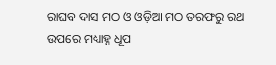ରାଘବ ଦାସ ମଠ ଓ ଓଡ଼ିଆ ମଠ ତରଫରୁ ରଥ ଉପରେ ମଧ୍ୟାହ୍ନ ଧୂପ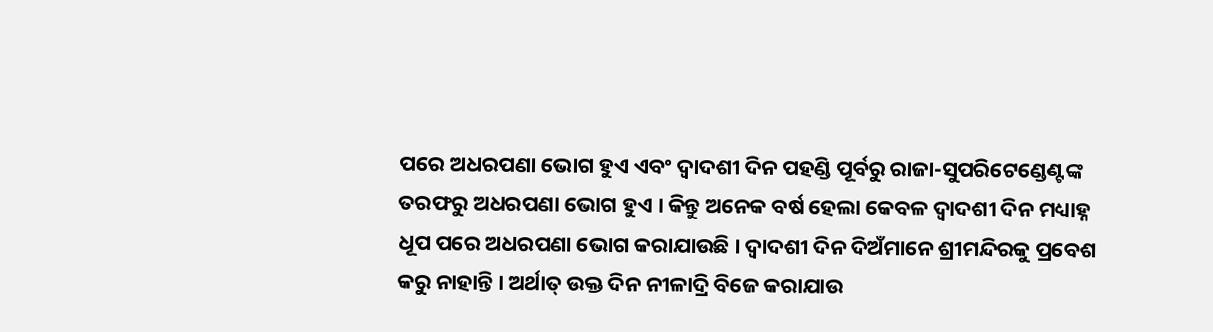ପରେ ଅଧରପଣା ଭୋଗ ହୁଏ ଏବଂ ଦ୍ୱାଦଶୀ ଦିନ ପହଣ୍ଡି ପୂର୍ବରୁ ରାଜା-ସୁପରିଟେଣ୍ଡେଣ୍ଟଙ୍କ ତରଫରୁ ଅଧରପଣା ଭୋଗ ହୁଏ । କିନ୍ତୁ ଅନେକ ବର୍ଷ ହେଲା କେବଳ ଦ୍ୱାଦଶୀ ଦିନ ମଧ୍ୟାହ୍ନ ଧୂପ ପରେ ଅଧରପଣା ଭୋଗ କରାଯାଉଛି । ଦ୍ୱାଦଶୀ ଦିନ ଦିଅଁମାନେ ଶ୍ରୀମନ୍ଦିରକୁ ପ୍ରବେଶ କରୁ ନାହାନ୍ତି । ଅର୍ଥାତ୍ ଉକ୍ତ ଦିନ ନୀଳାଦ୍ରି ବିଜେ କରାଯାଉ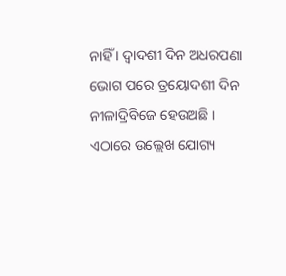ନାହିଁ । ଦ୍ୱାଦଶୀ ଦିନ ଅଧରପଣା ଭୋଗ ପରେ ତ୍ରୟୋଦଶୀ ଦିନ ନୀଳାଦ୍ରିବିଜେ ହେଉଅଛି । ଏଠାରେ ଉଲ୍ଲେଖ ଯୋଗ୍ୟ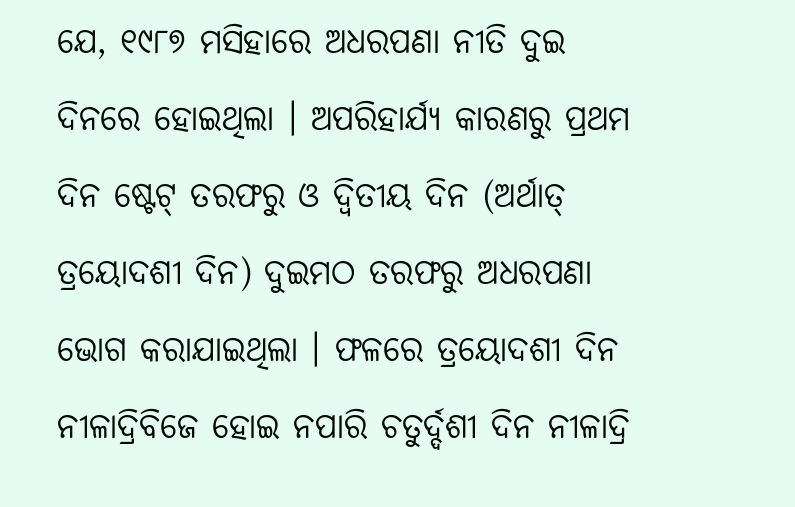ଯେ, ୧୯୮୭ ମସିହାରେ ଅଧରପଣା ନୀତି ଦୁଇ ଦିନରେ ହୋଇଥିଲା । ଅପରିହାର୍ଯ୍ୟ କାରଣରୁ ପ୍ରଥମ ଦିନ ଷ୍ଟେଟ୍ ତରଫରୁ ଓ ଦ୍ବିତୀୟ ଦିନ (ଅର୍ଥାତ୍ ତ୍ରୟୋଦଶୀ ଦିନ) ଦୁଇମଠ ତରଫରୁ ଅଧରପଣା ଭୋଗ କରାଯାଇଥିଲା । ଫଳରେ ତ୍ରୟୋଦଶୀ ଦିନ ନୀଳାଦ୍ରିବିଜେ ହୋଇ ନପାରି ଚତୁର୍ଦ୍ଦଶୀ ଦିନ ନୀଳାଦ୍ରି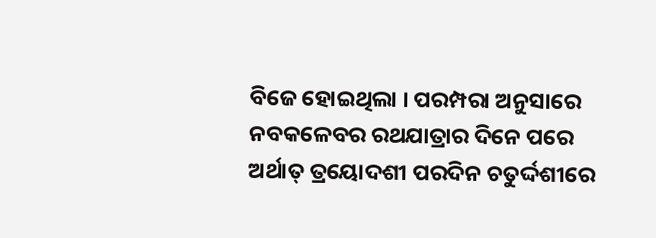ବିଜେ ହୋଇଥିଲା । ପରମ୍ପରା ଅନୁସାରେ ନବକଳେବର ରଥଯାତ୍ରାର ଦିନେ ପରେ ଅର୍ଥାତ୍ ତ୍ରୟୋଦଶୀ ପରଦିନ ଚତୁର୍ଦ୍ଦଶୀରେ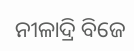ନୀଳାଦ୍ରି ବିଜେ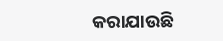କରାଯାଉଛି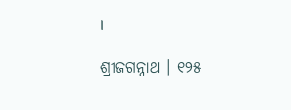।

ଶ୍ରୀଜଗନ୍ନାଥ । ୧୨୫